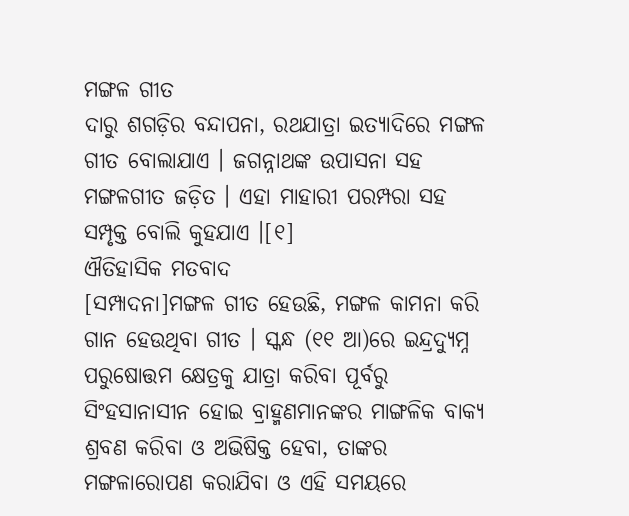ମଙ୍ଗଳ ଗୀତ
ଦାରୁ ଶଗଡ଼ିର ବନ୍ଦାପନା, ରଥଯାତ୍ରା ଇତ୍ୟାଦିରେ ମଙ୍ଗଳ ଗୀତ ବୋଲାଯାଏ । ଜଗନ୍ନାଥଙ୍କ ଉପାସନା ସହ ମଙ୍ଗଳଗୀତ ଜଡ଼ିତ । ଏହା ମାହାରୀ ପରମ୍ପରା ସହ ସମ୍ପୃକ୍ତ ବୋଲି କୁହଯାଏ ।[୧]
ଐତିହାସିକ ମତବାଦ
[ସମ୍ପାଦନା]ମଙ୍ଗଳ ଗୀତ ହେଉଛି, ମଙ୍ଗଳ କାମନା କରି ଗାନ ହେଉଥିବା ଗୀତ । ସ୍କନ୍ଧ (୧୧ ଆ)ରେ ଇନ୍ଦ୍ରଦ୍ୟୁମ୍ନ ପରୁଷୋତ୍ତମ କ୍ଷେତ୍ରକୁ ଯାତ୍ରା କରିବା ପୂର୍ବରୁ ସିଂହସାନାସୀନ ହୋଇ ବ୍ରାହ୍ମଣମାନଙ୍କର ମାଙ୍ଗଳିକ ବାକ୍ୟ ଶ୍ରବଣ କରିବା ଓ ଅଭିଷିକ୍ତ ହେବା, ତାଙ୍କର ମଙ୍ଗଳାରୋପଣ କରାଯିବା ଓ ଏହି ସମୟରେ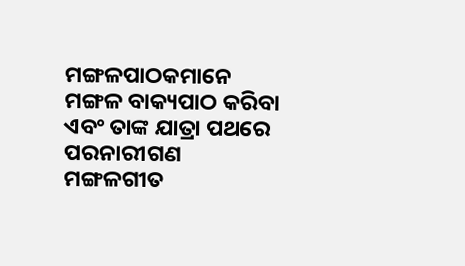ମଙ୍ଗଳପାଠକମାନେ ମଙ୍ଗଳ ବାକ୍ୟପାଠ କରିବା ଏବଂ ତାଙ୍କ ଯାତ୍ରା ପଥରେ ପରନାରୀଗଣ ମଙ୍ଗଳଗୀତ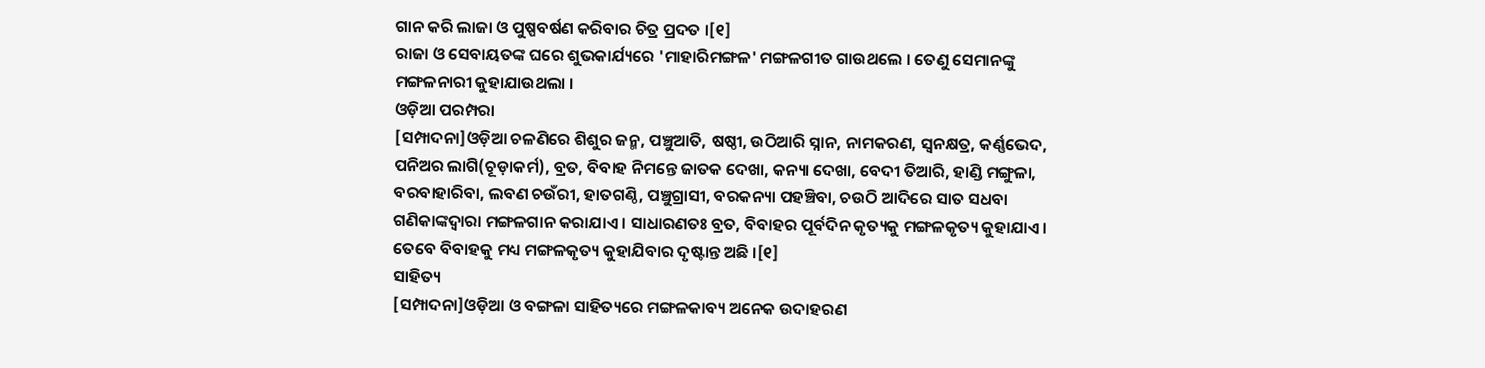ଗାନ କରି ଲାଜା ଓ ପୁଷ୍ପବର୍ଷଣ କରିବାର ଚିତ୍ର ପ୍ରଦତ ।[୧]
ରାଜା ଓ ସେବାୟତଙ୍କ ଘରେ ଶୁଭକାର୍ଯ୍ୟରେ 'ମାହାରିମଙ୍ଗଳ' ମଙ୍ଗଳଗୀତ ଗାଉଥଲେ । ତେଣୁ ସେମାନଙ୍କୁ ମଙ୍ଗଳନାରୀ କୁହାଯାଉଥଲା ।
ଓଡ଼ିଆ ପରମ୍ପରା
[ସମ୍ପାଦନା]ଓଡ଼ିଆ ଚଳଣିରେ ଶିଶୁର ଜନ୍ମ, ପଞ୍ଚୁଆତି, ଷଷ୍ଠୀ, ଉଠିଆରି ସ୍ନାନ, ନାମକରଣ, ସ୍ୱନକ୍ଷତ୍ର, କର୍ଣ୍ଣଭେଦ, ପନିଅର ଲାଗି(ଚୂଡ଼ାକର୍ମ), ବ୍ରତ, ବିବାହ ନିମନ୍ତେ ଜାତକ ଦେଖା, କନ୍ୟା ଦେଖା, ବେଦୀ ତିଆରି, ହାଣ୍ଡି ମଙ୍ଗୁଳା, ବରବାହାରିବା, ଲବଣ ଚଉଁରୀ, ହାତଗଣ୍ଠି, ପଞ୍ଚୁଗ୍ରାସୀ, ବରକନ୍ୟା ପହଞ୍ଚିବା, ଚଉଠି ଆଦିରେ ସାତ ସଧବା ଗଣିକାଙ୍କଦ୍ୱାରା ମଙ୍ଗଳଗାନ କରାଯାଏ । ସାଧାରଣତଃ ବ୍ରତ, ବିବାହର ପୂର୍ବଦିନ କୃତ୍ୟକୁ ମଙ୍ଗଳକୃତ୍ୟ କୁହାଯାଏ । ତେବେ ବିବାହକୁ ମଧ୍ୟ ମଙ୍ଗଳକୃତ୍ୟ କୁହାଯିବାର ଦୃଷ୍ଟାନ୍ତ ଅଛି ।[୧]
ସାହିତ୍ୟ
[ସମ୍ପାଦନା]ଓଡ଼ିଆ ଓ ବଙ୍ଗଳା ସାହିତ୍ୟରେ ମଙ୍ଗଳକାବ୍ୟ ଅନେକ ଉଦାହରଣ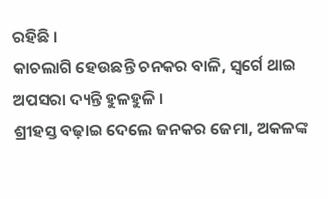ରହିଛି ।
କାଚଲାଗି ହେଉଛନ୍ତି ଚନକର ବାଳି, ସ୍ୱର୍ଗେ ଥାଇ ଅପସରା ଦ୍ୟନ୍ତି ହୁଳହୁଳି ।
ଶ୍ରୀହସ୍ତ ବଢ଼ାଇ ଦେଲେ ଜନକର ଜେମା, ଅକଳଙ୍କ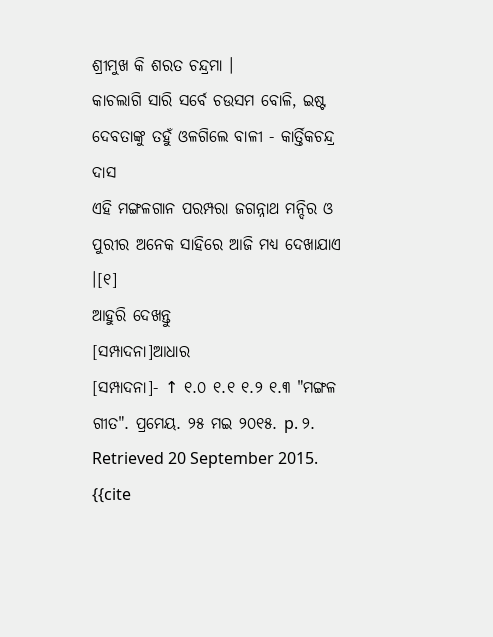ଶ୍ରୀମୁଖ କି ଶରତ ଚନ୍ଦ୍ରମା ।
କାଚଲାଗି ସାରି ସର୍ବେ ଚଉସମ ବୋଳି, ଇଷ୍ଟ ଦେବତାଙ୍କୁ ତହୁଁ ଓଳଗିଲେ ବାଳୀ - କାର୍ତ୍ତିକଚନ୍ଦ୍ର ଦାସ
ଏହି ମଙ୍ଗଳଗାନ ପରମ୍ପରା ଜଗନ୍ନାଥ ମନ୍ଦିର ଓ ପୁରୀର ଅନେକ ସାହିରେ ଆଜି ମଧ୍ୟ ଦେଖାଯାଏ ।[୧]
ଆହୁରି ଦେଖନ୍ତୁ
[ସମ୍ପାଦନା]ଆଧାର
[ସମ୍ପାଦନା]- ↑ ୧.୦ ୧.୧ ୧.୨ ୧.୩ "ମଙ୍ଗଳ ଗୀତ". ପ୍ରମେୟ. ୨୫ ମଇ ୨୦୧୫. p. ୨. Retrieved 20 September 2015.
{{cite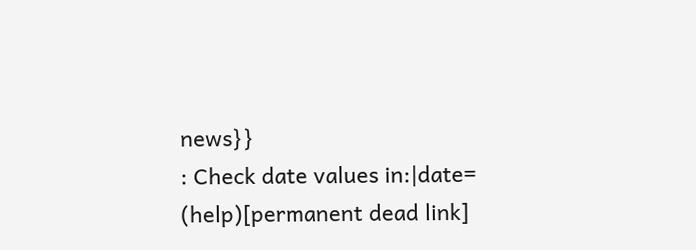news}}
: Check date values in:|date=
(help)[permanent dead link]